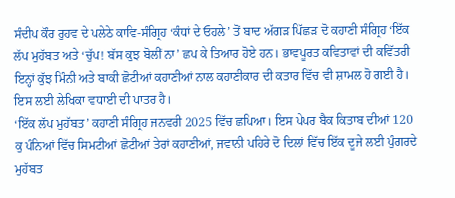ਸੰਦੀਪ ਕੌਰ ਰੁਹਵ ਦੇ ਪਲੇਠੇ ਕਾਵਿ-ਸੰਗ੍ਰਿਹ ‘ਕੰਧਾਂ ਦੇ ਓਹਲੇ’ ਤੋਂ ਬਾਦ ਅੱਗੜ ਪਿੱਛੜ ਦੋ ਕਹਾਣੀ ਸੰਗ੍ਰਿਹ ‘ਇੱਕ ਲੱਪ ਮੁਹੱਬਤ ਅਤੇ ‘ਚੁੱਪ! ਬੱਸ ਕੁਝ ਬੋਲੀਂ ਨਾ’ ਛਪ ਕੇ ਤਿਆਰ ਹੋਏ ਹਨ। ਭਾਵਪੂਰਤ ਕਵਿਤਾਵਾਂ ਦੀ ਕਵਿੱਤਰੀ ਇਨ੍ਹਾਂ ਕੁੱਝ ਮਿੰਨੀ ਅਤੇ ਬਾਕੀ ਛੋਟੀਆਂ ਕਹਾਣੀਆਂ ਨਾਲ ਕਹਾਣੀਕਾਰ ਦੀ ਕਤਾਰ ਵਿੱਚ ਵੀ ਸ਼ਾਮਲ ਹੋ ਗਈ ਹੈ। ਇਸ ਲਈ ਲੇਖਿਕਾ ਵਧਾਈ ਦੀ ਪਾਤਰ ਹੈ।
‘ਇੱਕ ਲੱਪ ਮੁਹੱਬਤ’ ਕਹਾਣੀ ਸੰਗ੍ਰਿਹ ਜਨਵਰੀ 2025 ਵਿੱਚ ਛਪਿਆ। ਇਸ ਪੇਪਰ ਬੈਕ ਕਿਤਾਬ ਦੀਆਂ 120 ਕੁ ਪੰਨਿਆਂ ਵਿੱਚ ਸਿਮਟੀਆਂ ਛੋਟੀਆਂ ਤੇਰਾਂ ਕਹਾਣੀਆਂ, ਜਵਾਨੀ ਪਹਿਰੇ ਦੋ ਦਿਲਾਂ ਵਿੱਚ ਇੱਕ ਦੂਜੇ ਲਈ ਪੁੰਗਰਦੇ ਮੁਹੱਬਤ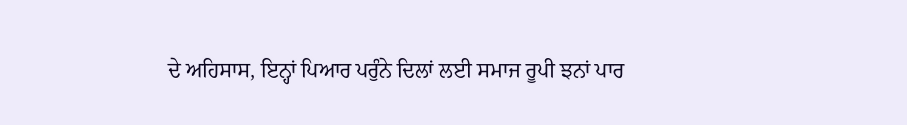ਦੇ ਅਹਿਸਾਸ, ਇਨ੍ਹਾਂ ਪਿਆਰ ਪਰੁੰਨੇ ਦਿਲਾਂ ਲਈ ਸਮਾਜ ਰੂਪੀ ਝਨਾਂ ਪਾਰ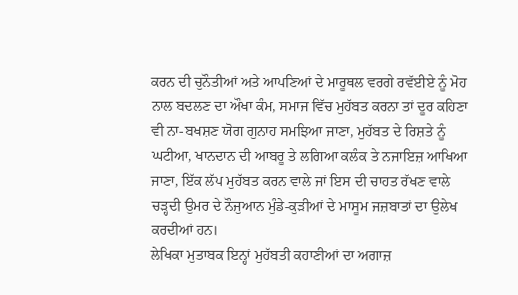ਕਰਨ ਦੀ ਚੁਨੌਤੀਆਂ ਅਤੇ ਆਪਣਿਆਂ ਦੇ ਮਾਰੂਥਲ ਵਰਗੇ ਰਵੱਈਏ ਨੂੰ ਮੋਹ ਨਾਲ ਬਦਲਣ ਦਾ ਔਖਾ ਕੰਮ, ਸਮਾਜ ਵਿੱਚ ਮੁਹੱਬਤ ਕਰਨਾ ਤਾਂ ਦੂਰ ਕਹਿਣਾ ਵੀ ਨਾ-ਬਖਸ਼ਣ ਯੋਗ ਗੁਨਾਹ ਸਮਝਿਆ ਜਾਣਾ, ਮੁਹੱਬਤ ਦੇ ਰਿਸ਼ਤੇ ਨੂੰ ਘਟੀਆ, ਖਾਨਦਾਨ ਦੀ ਆਬਰੂ ਤੇ ਲਗਿਆ ਕਲੰਕ ਤੇ ਨਜਾਇਜ਼ ਆਖਿਆ ਜਾਣਾ, ਇੱਕ ਲੱਪ ਮੁਹੱਬਤ ਕਰਨ ਵਾਲੇ ਜਾਂ ਇਸ ਦੀ ਚਾਹਤ ਰੱਖਣ ਵਾਲੇ ਚੜ੍ਹਦੀ ਉਮਰ ਦੇ ਨੌਜੁਆਨ ਮੁੰਡੇ-ਕੁੜੀਆਂ ਦੇ ਮਾਸੂਮ ਜਜ਼ਬਾਤਾਂ ਦਾ ਉਲੇਖ ਕਰਦੀਆਂ ਹਨ।
ਲੇਖਿਕਾ ਮੁਤਾਬਕ ਇਨ੍ਹਾਂ ਮੁਹੱਬਤੀ ਕਹਾਣੀਆਂ ਦਾ ਅਗਾਜ਼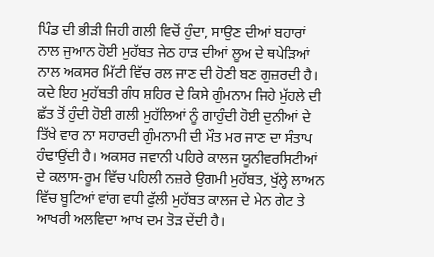ਪਿੰਡ ਦੀ ਭੀੜੀ ਜਿਹੀ ਗਲੀ ਵਿਚੋਂ ਹੁੰਦਾ, ਸਾਉਣ ਦੀਆਂ ਬਹਾਰਾਂ ਨਾਲ ਜੁਆਨ ਹੋਈ ਮੁਹੱਬਤ ਜੇਠ ਹਾੜ ਦੀਆਂ ਲੂਅ ਦੇ ਥਪੇੜਿਆਂ ਨਾਲ ਅਕਸਰ ਮਿੱਟੀ ਵਿੱਚ ਰਲ ਜਾਣ ਦੀ ਹੋਣੀ ਬਣ ਗੁਜ਼ਰਦੀ ਹੈ। ਕਦੇ ਇਹ ਮੁਹੱਬਤੀ ਗੰਧ ਸ਼ਹਿਰ ਦੇ ਕਿਸੇ ਗੁੰਮਨਾਮ ਜਿਹੇ ਮੁੱਹਲੇ ਦੀ ਛੱਤ ਤੋਂ ਹੁੰਦੀ ਹੋਈ ਗਲੀ ਮੁਹੱਲਿਆਂ ਨੂੰ ਗਾਹੁੰਦੀ ਹੋਈ ਦੁਨੀਆਂ ਦੇ ਤਿੱਖੇ ਵਾਰ ਨਾ ਸਹਾਰਦੀ ਗੁੰਮਨਾਮੀ ਦੀ ਮੌਤ ਮਰ ਜਾਣ ਦਾ ਸੰਤਾਪ ਹੰਢਾਉਂਦੀ ਹੈ। ਅਕਸਰ ਜਵਾਨੀ ਪਹਿਰੇ ਕਾਲਜ ਯੂਨੀਵਰਸਿਟੀਆਂ ਦੇ ਕਲਾਸ-ਰੂਮ ਵਿੱਚ ਪਹਿਲੀ ਨਜ਼ਰੇ ਉਗਮੀ ਮੁਹੱਬਤ, ਖੁੱਲ੍ਹੇ ਲਾਅਨ ਵਿੱਚ ਬੂਟਿਆਂ ਵਾਂਗ ਵਧੀ ਫੁੱਲੀ ਮੁਹੱਬਤ ਕਾਲਜ ਦੇ ਮੇਨ ਗੇਟ ਤੇ ਆਖਰੀ ਅਲਵਿਦਾ ਆਖ ਦਮ ਤੋੜ ਦੇਂਦੀ ਹੈ।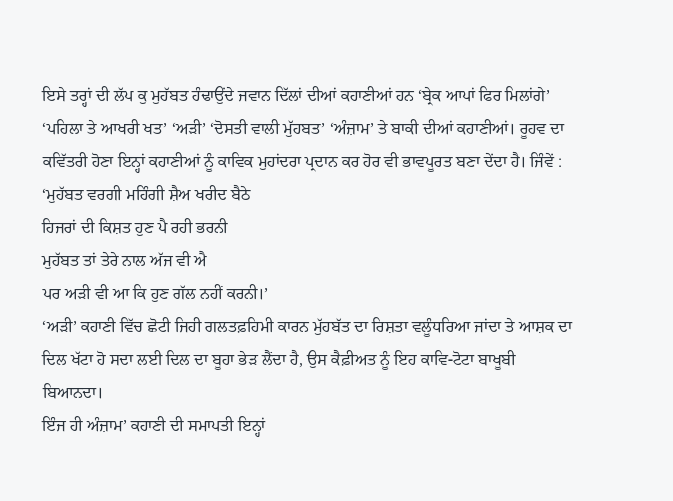ਇਸੇ ਤਰ੍ਹਾਂ ਦੀ ਲੱਪ ਕੁ ਮੁਹੱਬਤ ਹੰਢਾਉਂਦੇ ਜਵਾਨ ਦਿੱਲਾਂ ਦੀਆਂ ਕਹਾਣੀਆਂ ਹਨ ‘ਬ੍ਰੇਕ ਆਪਾਂ ਫਿਰ ਮਿਲਾਂਗੇ’ ‘ਪਹਿਲਾ ਤੇ ਆਖਰੀ ਖਤ’ ‘ਅੜੀ’ ‘ਦੋਸਤੀ ਵਾਲੀ ਮੁੱਹਬਤ’ ‘ਅੰਜ਼ਾਮ’ ਤੇ ਬਾਕੀ ਦੀਆਂ ਕਹਾਣੀਆਂ। ਰੂਹਵ ਦਾ ਕਵਿੱਤਰੀ ਹੋਣਾ ਇਨ੍ਹਾਂ ਕਹਾਣੀਆਂ ਨੂੰ ਕਾਵਿਕ ਮੁਹਾਂਦਰਾ ਪ੍ਰਦਾਨ ਕਰ ਹੋਰ ਵੀ ਭਾਵਪੂਰਤ ਬਣਾ ਦੇਂਦਾ ਹੈ। ਜਿੰਵੇਂ :
‘ਮੁਹੱਬਤ ਵਰਗੀ ਮਹਿੰਗੀ ਸ਼ੈਅ ਖਰੀਦ ਬੈਠੇ
ਹਿਜਰਾਂ ਦੀ ਕਿਸ਼ਤ ਹੁਣ ਪੈ ਰਹੀ ਭਰਨੀ
ਮੁਹੱਬਤ ਤਾਂ ਤੇਰੇ ਨਾਲ ਅੱਜ ਵੀ ਐ
ਪਰ ਅੜੀ ਵੀ ਆ ਕਿ ਹੁਣ ਗੱਲ ਨਹੀਂ ਕਰਨੀ।’
‘ਅੜੀ’ ਕਹਾਣੀ ਵਿੱਚ ਛੋਟੀ ਜਿਹੀ ਗਲਤਫ਼ਹਿਮੀ ਕਾਰਨ ਮੁੱਹਬੱਤ ਦਾ ਰਿਸ਼ਤਾ ਵਲੂੰਧਰਿਆ ਜਾਂਦਾ ਤੇ ਆਸ਼ਕ ਦਾ ਦਿਲ ਖੱਟਾ ਹੋ ਸਦਾ ਲਈ ਦਿਲ ਦਾ ਬੂਹਾ ਭੇੜ ਲੈਂਦਾ ਹੈ, ਉਸ ਕੈਫ਼ੀਅਤ ਨੂੰ ਇਹ ਕਾਵਿ-ਟੋਟਾ ਬਾਖੂਬੀ ਬਿਆਨਦਾ।
ਇੰਜ ਹੀ ਅੰਜ਼ਾਮ’ ਕਹਾਣੀ ਦੀ ਸਮਾਪਤੀ ਇਨ੍ਹਾਂ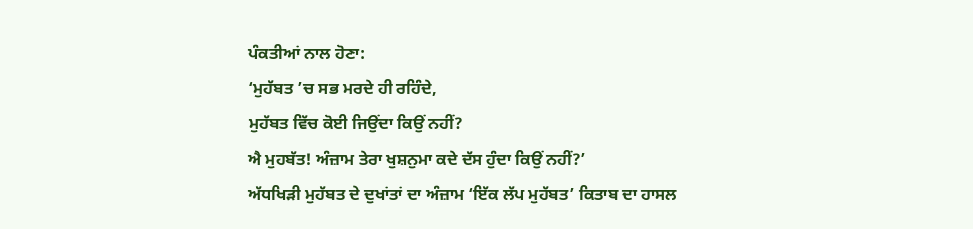ਪੰਕਤੀਆਂ ਨਾਲ ਹੋਣਾ:
‘ਮੁਹੱਬਤ ’ਚ ਸਭ ਮਰਦੇ ਹੀ ਰਹਿੰਦੇ,
ਮੁਹੱਬਤ ਵਿੱਚ ਕੋਈ ਜਿਉਂਦਾ ਕਿਉਂ ਨਹੀਂ?
ਐ ਮੁਹਬੱਤ! ਅੰਜ਼ਾਮ ਤੇਰਾ ਖੁਸ਼ਨੁਮਾ ਕਦੇ ਦੱਸ ਹੁੰਦਾ ਕਿਉਂ ਨਹੀਂ?’
ਅੱਧਖਿੜੀ ਮੁਹੱਬਤ ਦੇ ਦੁਖਾਂਤਾਂ ਦਾ ਅੰਜ਼ਾਮ ‘ਇੱਕ ਲੱਪ ਮੁਹੱਬਤ’ ਕਿਤਾਬ ਦਾ ਹਾਸਲ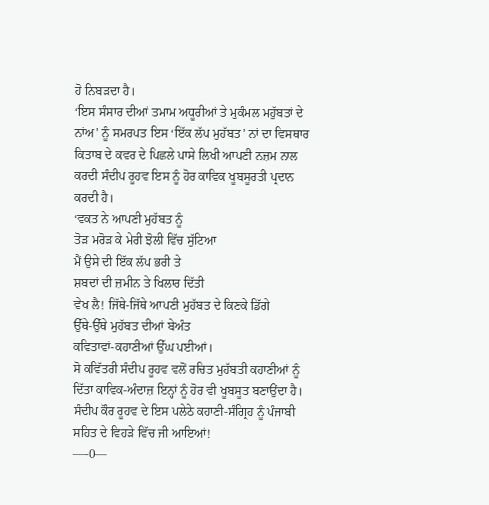ਹੋ ਨਿਬੜਦਾ ਹੈ।
‘ਇਸ ਸੰਸਾਰ ਦੀਆਂ ਤਮਾਮ ਅਧੂਰੀਆਂ ਤੇ ਮੁਕੰਮਲ ਮਹੁੱਬਤਾਂ ਦੇ ਨਾਂਅ’ ਨੂੰ ਸਮਰਪਤ ਇਸ ‘ਇੱਕ ਲੱਪ ਮੁਹੱਬਤ’ ਨਾਂ ਦਾ ਵਿਸਥਾਰ ਕਿਤਾਬ ਦੇ ਕਵਰ ਦੇ ਪਿਛਲੇ ਪਾਸੇ ਲਿਖੀ ਆਪਣੀ ਨਜ਼ਮ ਨਾਲ ਕਰਦੀ ਸੰਦੀਪ ਰੂਹਵ ਇਸ ਨੂੰ ਹੋਰ ਕਾਵਿਕ ਖੂਬਸੂਰਤੀ ਪ੍ਰਦਾਨ ਕਰਦੀ ਹੈ।
‘ਵਕਤ ਨੇ ਆਪਣੀ ਮੁਹੱਬਤ ਨੂੰ
ਤੋੜ ਮਰੋੜ ਕੇ ਮੇਰੀ ਝੋਲੀ ਵਿੱਚ ਸੁੱਟਿਆ
ਮੈਂ ਉਸੇ ਦੀ ਇੱਕ ਲੱਪ ਭਰੀ ਤੇ
ਸ਼ਬਦਾਂ ਦੀ ਜ਼ਮੀਨ ਤੇ ਖਿਲਾਰ ਦਿੱਤੀ
ਵੇਖ ਲੈ! ਜਿੱਥੇ-ਜਿੱਥੇ ਆਪਣੀ ਮੁਹੱਬਤ ਦੇ ਕਿਣਕੇ ਡਿੱਗੇ
ਉੱਥੇ-ਉੱਥੇ ਮੁਹੱਬਤ ਦੀਆਂ ਬੇਅੰਤ
ਕਵਿਤਾਵਾਂ-ਕਹਾਣੀਆਂ ਉੱਘ ਪਈਆਂ।
ਸੋ ਕਵਿੱਤਰੀ ਸੰਦੀਪ ਰੂਹਵ ਵਲੋਂ ਰਚਿਤ ਮੁਹੱਬਤੀ ਕਹਾਣੀਆਂ ਨੂੰ ਦਿੱਤਾ ਕਾਵਿਕ-ਅੰਦਾਜ਼ ਇਨ੍ਹਾਂ ਨੂੰ ਹੋਰ ਵੀ ਖੂਬਸੂਤ ਬਣਾਉਂਦਾ ਹੈ। ਸੰਦੀਪ ਕੌਰ ਰੂਹਵ ਦੇ ਇਸ ਪਲੇਠੇ ਕਹਾਣੀ-ਸੰਗ੍ਰਿਹ ਨੂੰ ਪੰਜਾਬੀ ਸਹਿਤ ਦੇ ਵਿਹੜੇ ਵਿੱਚ ਜੀ ਆਇਆਂ!
—-0—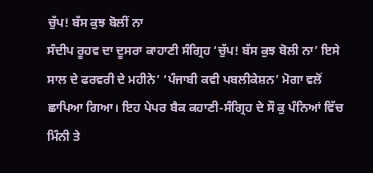ਚੁੱਪ! ਬੱਸ ਕੁਝ ਬੋਲੀਂ ਨਾ
ਸੰਦੀਪ ਰੂਹਵ ਦਾ ਦੂਸਰਾ ਕਾਹਾਣੀ ਸੰਗ੍ਰਿਹ ‘ਚੁੱਪ! ਬੱਸ ਕੁਝ ਬੋਲੀ ਨਾ’ ਇਸੇ ਸਾਲ ਦੇ ਫਰਵਰੀ ਦੇ ਮਹੀਨੇ’ ‘ਪੰਜਾਬੀ ਕਵੀ ਪਬਲੀਕੇਸ਼ਨ’ ਮੋਗਾ ਵਲੋਂ ਛਾਪਿਆ ਗਿਆ। ਇਹ ਪੇਪਰ ਬੈਕ ਕਹਾਣੀ-ਸੰਗ੍ਰਿਹ ਦੇ ਸੌ ਕੁ ਪੰਨਿਆਂ ਵਿੱਚ ਮਿੰਨੀ ਤੇ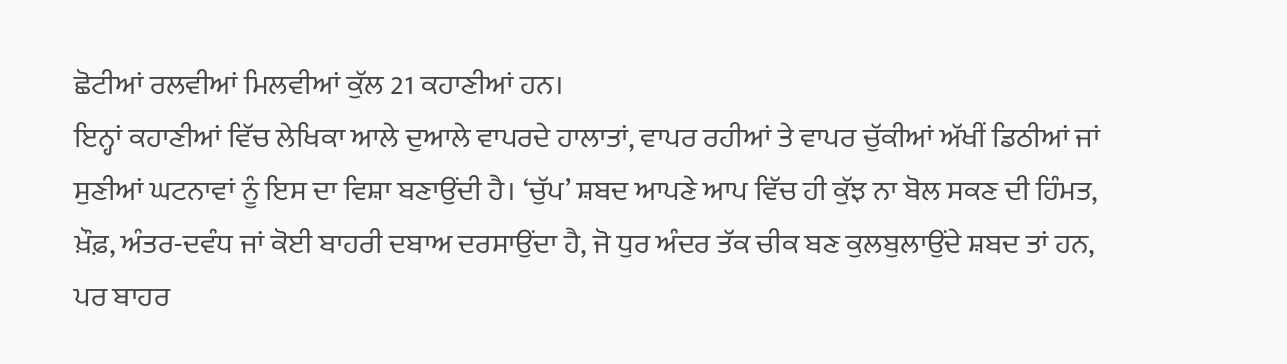ਛੋਟੀਆਂ ਰਲਵੀਆਂ ਮਿਲਵੀਆਂ ਕੁੱਲ 21 ਕਹਾਣੀਆਂ ਹਨ।
ਇਨ੍ਹਾਂ ਕਹਾਣੀਆਂ ਵਿੱਚ ਲੇਖਿਕਾ ਆਲੇ ਦੁਆਲੇ ਵਾਪਰਦੇ ਹਾਲਾਤਾਂ, ਵਾਪਰ ਰਹੀਆਂ ਤੇ ਵਾਪਰ ਚੁੱਕੀਆਂ ਅੱਖੀਂ ਡਿਠੀਆਂ ਜਾਂ ਸੁਣੀਆਂ ਘਟਨਾਵਾਂ ਨੂੰ ਇਸ ਦਾ ਵਿਸ਼ਾ ਬਣਾਉਂਦੀ ਹੈ। ‘ਚੁੱਪ’ ਸ਼ਬਦ ਆਪਣੇ ਆਪ ਵਿੱਚ ਹੀ ਕੁੱਝ ਨਾ ਬੋਲ ਸਕਣ ਦੀ ਹਿੰਮਤ, ਖ਼ੌਫ਼, ਅੰਤਰ-ਦਵੰਧ ਜਾਂ ਕੋਈ ਬਾਹਰੀ ਦਬਾਅ ਦਰਸਾਉਂਦਾ ਹੈ, ਜੋ ਧੁਰ ਅੰਦਰ ਤੱਕ ਚੀਕ ਬਣ ਕੁਲਬੁਲਾਉਂਦੇ ਸ਼ਬਦ ਤਾਂ ਹਨ, ਪਰ ਬਾਹਰ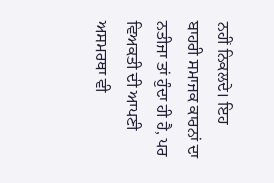ਨਹੀਂ ਨਿਕਲਦੇ। ਇਹ ਬਾਹਰੀ ਸਮਾਜਕ ਕਾਰਨਾਂ ਦਾ ਨਤੀਜਾ ਤਾਂ ਹੁੰਦਾ ਹੀ ਹੈ, ਪਰ ਵਿਅਕਤੀ ਦੀ ਆਪਣੀ ਅਸਮਰਥਾ ਵੀ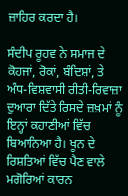ਜ਼ਾਹਿਰ ਕਰਦਾ ਹੈ।

ਸੰਦੀਪ ਰੂਹਵ ਨੇ ਸਮਾਜ ਦੇ ਕੋਹਜਾਂ, ਰੋਕਾਂ, ਬੰਦਿਸ਼ਾਂ, ਤੇ ਅੰਧ-ਵਿਸ਼ਵਾਸੀ ਰੀਤੀ-ਰਿਵਾਜ਼ਾ ਦੁਆਰਾ ਦਿੱਤੇ ਰਿਸਦੇ ਜ਼ਖ਼ਮਾਂ ਨੂੰ ਇਨ੍ਹਾਂ ਕਹਾਣੀਆਂ ਵਿੱਚ ਬਿਆਨਿਆ ਹੈ। ਖੂਨ ਦੇ ਰਿਸ਼ਤਿਆਂ ਵਿੱਚ ਪੈਣ ਵਾਲੇ ਮਗੋਰਿਆਂ ਕਾਰਨ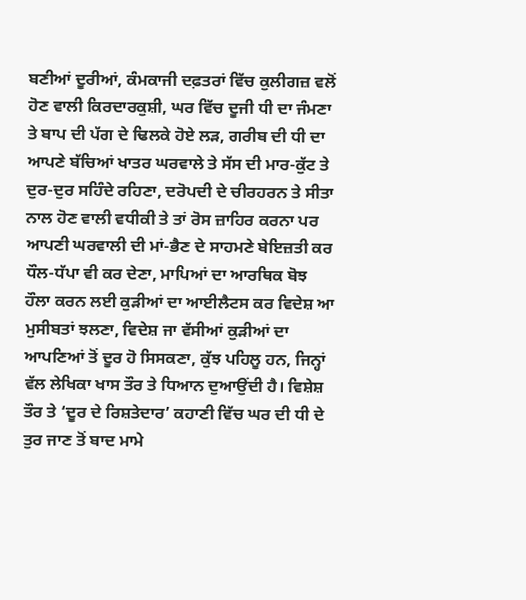ਬਣੀਆਂ ਦੂਰੀਆਂ, ਕੰਮਕਾਜੀ ਦਫ਼ਤਰਾਂ ਵਿੱਚ ਕੁਲੀਗਜ਼ ਵਲੋਂ ਹੋਣ ਵਾਲੀ ਕਿਰਦਾਰਕੁਸ਼ੀ, ਘਰ ਵਿੱਚ ਦੂਜੀ ਧੀ ਦਾ ਜੰਮਣਾ ਤੇ ਬਾਪ ਦੀ ਪੱਗ ਦੇ ਢਿਲਕੇ ਹੋਏ ਲੜ, ਗਰੀਬ ਦੀ ਧੀ ਦਾ ਆਪਣੇ ਬੱਚਿਆਂ ਖਾਤਰ ਘਰਵਾਲੇ ਤੇ ਸੱਸ ਦੀ ਮਾਰ-ਕੁੱਟ ਤੇ ਦੁਰ-ਦੁਰ ਸਹਿੰਦੇ ਰਹਿਣਾ, ਦਰੋਪਦੀ ਦੇ ਚੀਰਹਰਨ ਤੇ ਸੀਤਾ ਨਾਲ ਹੋਣ ਵਾਲੀ ਵਧੀਕੀ ਤੇ ਤਾਂ ਰੋਸ ਜ਼ਾਹਿਰ ਕਰਨਾ ਪਰ ਆਪਣੀ ਘਰਵਾਲੀ ਦੀ ਮਾਂ-ਭੈਣ ਦੇ ਸਾਹਮਣੇ ਬੇਇਜ਼ਤੀ ਕਰ ਧੌਲ-ਧੱਪਾ ਵੀ ਕਰ ਦੇਣਾ, ਮਾਪਿਆਂ ਦਾ ਆਰਥਿਕ ਬੋਝ ਹੌਲਾ ਕਰਨ ਲਈ ਕੁੜੀਆਂ ਦਾ ਆਈਲੈਟਸ ਕਰ ਵਿਦੇਸ਼ ਆ ਮੁਸੀਬਤਾਂ ਝਲਣਾ, ਵਿਦੇਸ਼ ਜਾ ਵੱਸੀਆਂ ਕੁੜੀਆਂ ਦਾ ਆਪਣਿਆਂ ਤੋਂ ਦੂਰ ਹੋ ਸਿਸਕਣਾ, ਕੁੱਝ ਪਹਿਲੂ ਹਨ, ਜਿਨ੍ਹਾਂ ਵੱਲ ਲੇਖਿਕਾ ਖਾਸ ਤੌਰ ਤੇ ਧਿਆਨ ਦੁਆਉਂਦੀ ਹੈ। ਵਿਸ਼ੇਸ਼ ਤੌਰ ਤੇ ‘ਦੂਰ ਦੇ ਰਿਸ਼ਤੇਦਾਰ’ ਕਹਾਣੀ ਵਿੱਚ ਘਰ ਦੀ ਧੀ ਦੇ ਤੁਰ ਜਾਣ ਤੋਂ ਬਾਦ ਮਾਮੇ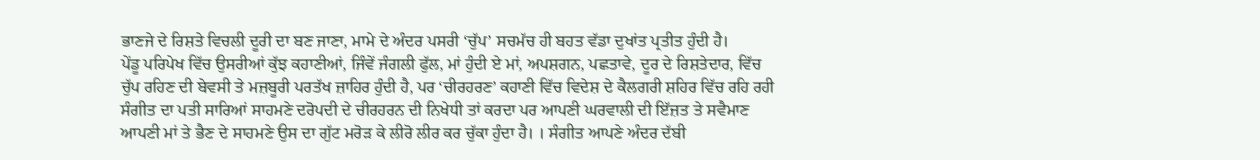ਭਾਣਜੇ ਦੇ ਰਿਸ਼ਤੇ ਵਿਚਲੀ ਦੂਰੀ ਦਾ ਬਣ ਜਾਣਾ, ਮਾਮੇ ਦੇ ਅੰਦਰ ਪਸਰੀ ‘ਚੁੱਪ’ ਸਚਮੱਚ ਹੀ ਬਹਤ ਵੱਡਾ ਦੁਖਾਂਤ ਪ੍ਰਤੀਤ ਹੁੰਦੀ ਹੈ।
ਪੇਂਡੂ ਪਰਿਪੇਖ ਵਿੱਚ ਉਸਰੀਆਂ ਕੁੱਝ ਕਹਾਣੀਆਂ, ਜਿੰਵੇਂ ਜੰਗਲੀ ਫੁੱਲ, ਮਾਂ ਹੁੰਦੀ ਏ ਮਾਂ, ਅਪਸ਼ਗਨ, ਪਛਤਾਵੇ, ਦੂਰ ਦੇ ਰਿਸ਼ਤੇਦਾਰ, ਵਿੱਚ ਚੁੱਪ ਰਹਿਣ ਦੀ ਬੇਵਸੀ ਤੇ ਮਜ਼ਬੂਰੀ ਪਰਤੱਖ ਜ਼ਾਹਿਰ ਹੁੰਦੀ ਹੈ, ਪਰ ‘ਚੀਰਹਰਣ’ ਕਹਾਣੀ ਵਿੱਚ ਵਿਦੇਸ਼ ਦੇ ਕੈਲਗਰੀ ਸ਼ਹਿਰ ਵਿੱਚ ਰਹਿ ਰਹੀ ਸੰਗੀਤ ਦਾ ਪਤੀ ਸਾਰਿਆਂ ਸਾਹਮਣੇ ਦਰੋਪਦੀ ਦੇ ਚੀਰਹਰਨ ਦੀ ਨਿਖੇਧੀ ਤਾਂ ਕਰਦਾ ਪਰ ਆਪਣੀ ਘਰਵਾਲੀ ਦੀ ਇੱਜ਼ਤ ਤੇ ਸਵੈਮਾਣ ਆਪਣੀ ਮਾਂ ਤੇ ਭੈਣ ਦੇ ਸਾਹਮਣੇ ਉਸ ਦਾ ਗੁੱਟ ਮਰੋੜ ਕੇ ਲੀਰੋ ਲੀਰ ਕਰ ਚੁੱਕਾ ਹੁੰਦਾ ਹੈ। । ਸੰਗੀਤ ਆਪਣੇ ਅੰਦਰ ਦੱਬੀ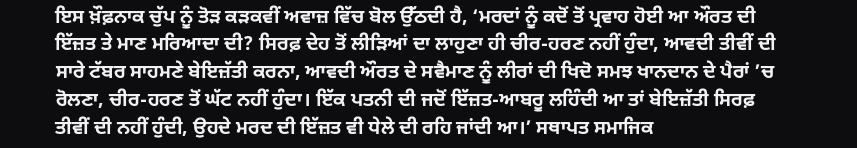ਇਸ ਖ਼ੌਫ਼ਨਾਕ ਚੁੱਪ ਨੂੰ ਤੋੜ ਕੜਕਵੀਂ ਅਵਾਜ਼ ਵਿੱਚ ਬੋਲ ਉੱਠਦੀ ਹੈ, ‘ਮਰਦਾਂ ਨੂੰ ਕਦੋਂ ਤੋਂ ਪ੍ਰਵਾਹ ਹੋਈ ਆ ਔਰਤ ਦੀ ਇੱਜ਼ਤ ਤੇ ਮਾਣ ਮਰਿਆਦਾ ਦੀ? ਸਿਰਫ਼ ਦੇਹ ਤੋਂ ਲੀੜਿਆਂ ਦਾ ਲਾਹੁਣਾ ਹੀ ਚੀਰ-ਹਰਣ ਨਹੀਂ ਹੁੰਦਾ, ਆਵਦੀ ਤੀਵੀਂ ਦੀ ਸਾਰੇ ਟੱਬਰ ਸਾਹਮਣੇ ਬੇਇਜ਼ੱਤੀ ਕਰਨਾ, ਆਵਦੀ ਔਰਤ ਦੇ ਸਵੈਮਾਣ ਨੂੰ ਲੀਰਾਂ ਦੀ ਖਿਦੋ ਸਮਝ ਖਾਨਦਾਨ ਦੇ ਪੈਰਾਂ ’ਚ ਰੋਲਣਾ, ਚੀਰ-ਹਰਣ ਤੋਂ ਘੱਟ ਨਹੀਂ ਹੁੰਦਾ। ਇੱਕ ਪਤਨੀ ਦੀ ਜਦੋਂ ਇੱਜ਼ਤ-ਆਬਰੂ ਲਹਿੰਦੀ ਆ ਤਾਂ ਬੇਇਜ਼ੱਤੀ ਸਿਰਫ਼ ਤੀਵੀਂ ਦੀ ਨਹੀਂ ਹੁੰਦੀ, ਉਹਦੇ ਮਰਦ ਦੀ ਇੱਜ਼ਤ ਵੀ ਧੇਲੇ ਦੀ ਰਹਿ ਜਾਂਦੀ ਆ।’ ਸਥਾਪਤ ਸਮਾਜਿਕ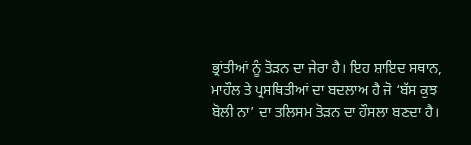ਭ੍ਰਾਂਤੀਆਂ ਨੂੰ ਤੋੜਨ ਦਾ ਜੇਰਾ ਹੈ। ਇਹ ਸ਼ਾਇਦ ਸਥਾਨ, ਮਾਹੌਲ ਤੇ ਪ੍ਰਸਥਿਤੀਆਂ ਦਾ ਬਦਲਾਅ ਹੈ ਜੋ ‘ਬੱਸ ਕੁਝ ਬੋਲੀ ਨਾ’ ਦਾ ਤਲਿਸਮ ਤੋੜਨ ਦਾ ਹੌਸਲਾ ਬਣਦਾ ਹੈ।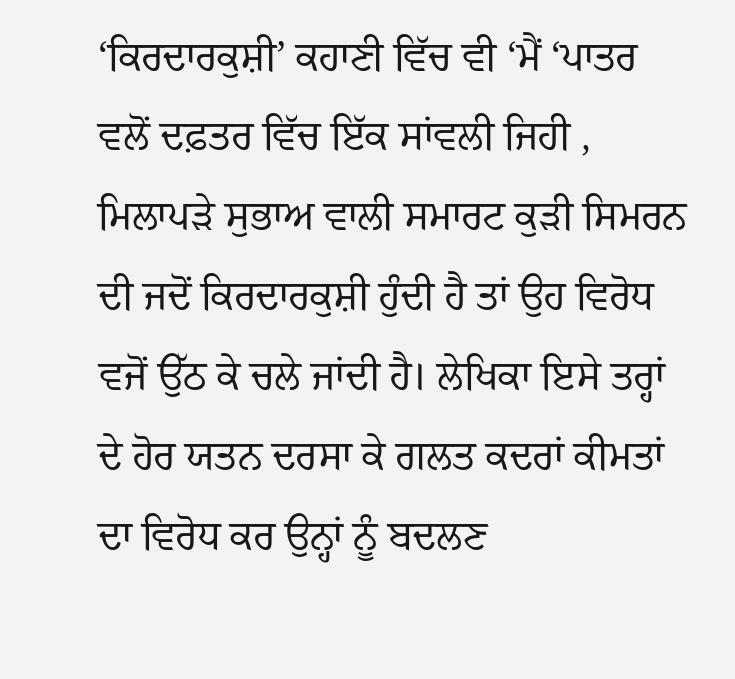‘ਕਿਰਦਾਰਕੁਸ਼ੀ’ ਕਹਾਣੀ ਵਿੱਚ ਵੀ ‘ਮੈਂ ‘ਪਾਤਰ ਵਲੋਂ ਦਫ਼ਤਰ ਵਿੱਚ ਇੱਕ ਸਾਂਵਲੀ ਜਿਹੀ , ਮਿਲਾਪੜੇ ਸੁਭਾਅ ਵਾਲੀ ਸਮਾਰਟ ਕੁੜੀ ਸਿਮਰਨ ਦੀ ਜਦੋਂ ਕਿਰਦਾਰਕੁਸ਼ੀ ਹੁੰਦੀ ਹੈ ਤਾਂ ਉਹ ਵਿਰੋਧ ਵਜੋਂ ਉੱਠ ਕੇ ਚਲੇ ਜਾਂਦੀ ਹੈ। ਲੇਖਿਕਾ ਇਸੇ ਤਰ੍ਹਾਂ ਦੇ ਹੋਰ ਯਤਨ ਦਰਸਾ ਕੇ ਗਲਤ ਕਦਰਾਂ ਕੀਮਤਾਂ ਦਾ ਵਿਰੋਧ ਕਰ ਉਨ੍ਹਾਂ ਨੂੰ ਬਦਲਣ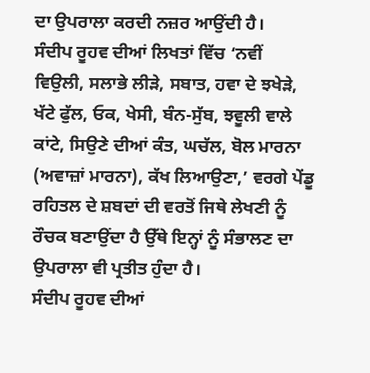ਦਾ ਉਪਰਾਲਾ ਕਰਦੀ ਨਜ਼ਰ ਆਉਂਦੀ ਹੈ।
ਸੰਦੀਪ ਰੂਹਵ ਦੀਆਂ ਲਿਖਤਾਂ ਵਿੱਚ ‘ਨਵੀਂ ਵਿਉਲੀ, ਸਲਾਭੇ ਲੀੜੇ, ਸਬਾਤ, ਹਵਾ ਦੇ ਝਖੇੜੇ, ਖੱਟੇ ਫੁੱਲ, ਓਕ, ਖੇਸੀ, ਬੰਨ-ਸੁੱਬ, ਝਵੂਲੀ ਵਾਲੇ ਕਾਂਟੇ, ਸਿਉਣੇ ਦੀਆਂ ਕੰਤ, ਘਚੱਲ, ਬੋਲ ਮਾਰਨਾ (ਅਵਾਜ਼ਾਂ ਮਾਰਨਾ), ਕੱਖ ਲਿਆਉਣਾ,’ ਵਰਗੇ ਪੇਂਡੂ ਰਹਿਤਲ ਦੇ ਸ਼ਬਦਾਂ ਦੀ ਵਰਤੋਂ ਜਿਥੇ ਲੇਖਣੀ ਨੂੰ ਰੌਚਕ ਬਣਾਉਂਦਾ ਹੈ ਉੱਥੇ ਇਨ੍ਹਾਂ ਨੂੰ ਸੰਭਾਲਣ ਦਾ ਉਪਰਾਲਾ ਵੀ ਪ੍ਰਤੀਤ ਹੁੰਦਾ ਹੈ।
ਸੰਦੀਪ ਰੂਹਵ ਦੀਆਂ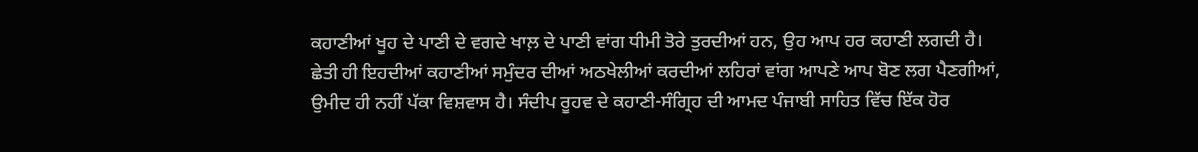ਕਹਾਣੀਆਂ ਖੂਹ ਦੇ ਪਾਣੀ ਦੇ ਵਗਦੇ ਖਾਲ਼ ਦੇ ਪਾਣੀ ਵਾਂਗ ਧੀਮੀ ਤੋਰੇ ਤੁਰਦੀਆਂ ਹਨ, ਉਹ ਆਪ ਹਰ ਕਹਾਣੀ ਲਗਦੀ ਹੈ। ਛੇਤੀ ਹੀ ਇਹਦੀਆਂ ਕਹਾਣੀਆਂ ਸਮੁੰਦਰ ਦੀਆਂ ਅਠਖੇਲੀਆਂ ਕਰਦੀਆਂ ਲਹਿਰਾਂ ਵਾਂਗ ਆਪਣੇ ਆਪ ਬੋਣ ਲਗ ਪੈਣਗੀਆਂ, ਉਮੀਦ ਹੀ ਨਹੀਂ ਪੱਕਾ ਵਿਸ਼ਵਾਸ ਹੈ। ਸੰਦੀਪ ਰੂਹਵ ਦੇ ਕਹਾਣੀ-ਸੰਗ੍ਰਿਹ ਦੀ ਆਮਦ ਪੰਜਾਬੀ ਸਾਹਿਤ ਵਿੱਚ ਇੱਕ ਹੋਰ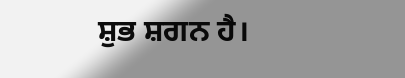ਸ਼ੁਭ ਸ਼ਗਨ ਹੈ।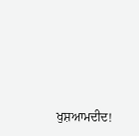ਖੁਸ਼ਆਮਦੀਦ!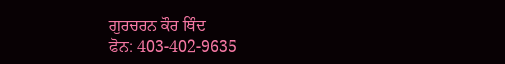ਗੁਰਚਰਨ ਕੌਰ ਥਿੰਦ
ਫੋਨ: 403-402-9635